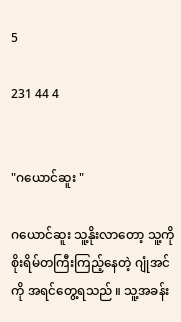5

231 44 4


"ဂယောင်ဆူး "

ဂယောင်ဆူး သူ့နိုးလာတော့ သူ့ကိုစိုးရိမ်တကြီးကြည့်နေတဲ့ ဂျုံအင်ကို အရင်တွေ့ရသည် ။ သူ့အခန်း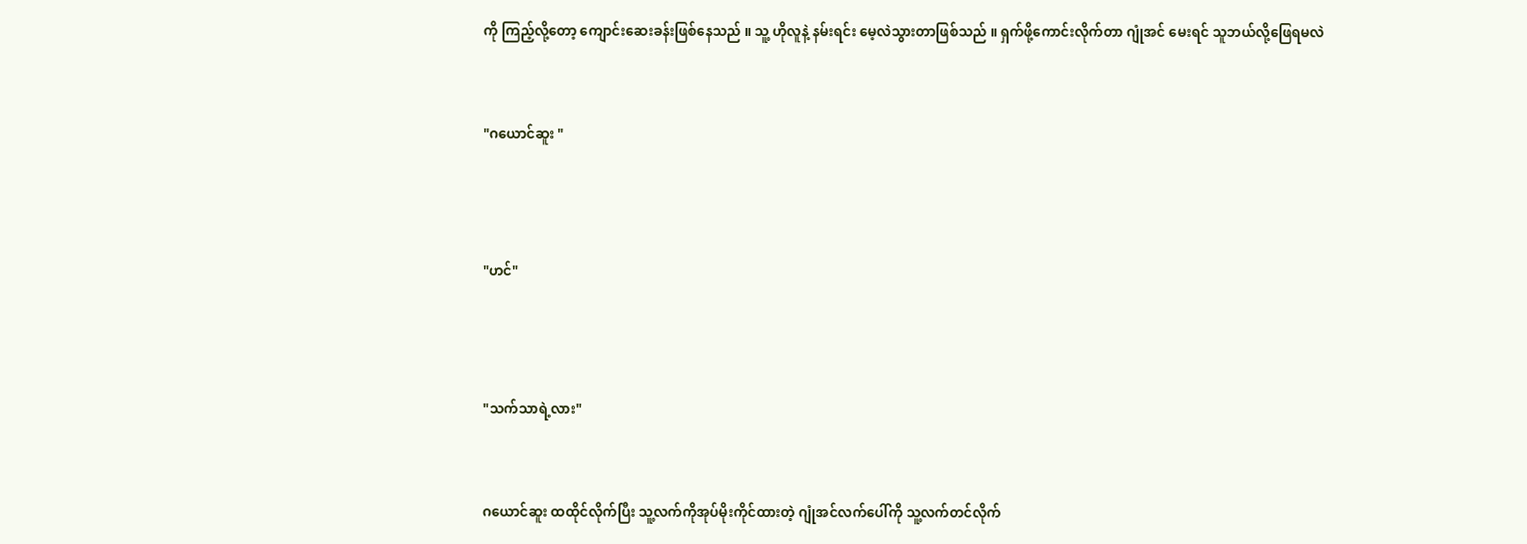ကို ကြည့်လို့တော့ ကျောင်းဆေးခန်းဖြစ်နေသည် ။ သူ့ ဟိုလူနဲ့ နမ်းရင်း မေ့လဲသွားတာဖြစ်သည် ။ ရှက်ဖို့ကောင်းလိုက်တာ ဂျုံအင် မေးရင် သူဘယ်လို့ဖြေရမလဲ


"ဂယောင်ဆူး "



"ဟင်"



"သက်သာရဲ့လား"


ဂယောင်ဆူး ထထိုင်လိုက်ပြီး သူ့လက်ကိုအုပ်မိုးကိုင်ထားတဲ့ ဂျုံအင်လက်ပေါ်ကို သူ့လက်တင်လိုက်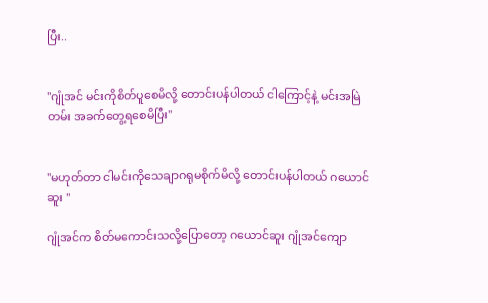ပြီး..


"ဂျုံအင် မင်းကိုစိတ်ပူစေမိလို့ တောင်းပန်ပါတယ် ငါကြောင့်နဲ့ မင်းအမြဲတမ်း အခက်တွေ့ရစေမိပြီး"


"မဟုတ်တာ ငါမင်းကိုသေချာဂရုမစိုက်မိလို့ တောင်းပန်ပါတယ် ဂယောင်ဆူး "

ဂျုံအင်က စိတ်မကောင်းသလို့ပြောတော့ ဂယောင်ဆူး ဂျုံအင်ကျော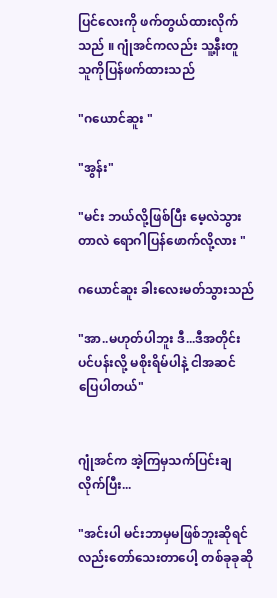ပြင်လေးကို ဖက်တွယ်ထားလိုက်သည် ။ ဂျုံအင်ကလည်း သူ့နီးတူ သူကိုပြန်ဖက်ထားသည်

"ဂယောင်ဆူး "

"အွန်း"

"မင်း ဘယ်လို့ဖြစ်ပြီး မေ့လဲသွားတာလဲ ရောဂါပြန်ဖောက်လို့လား "

ဂယောင်ဆူး ခါးလေးမတ်သွားသည်

"အာ..မဟုတ်ပါဘူး ဒီ...ဒီအတိုင်းပင်ပန်းလို့ မစိုးရိမ်ပါနဲ့ ငါအဆင်ပြေပါတယ်"


ဂျုံအင်က အဲ့ကြမှသက်ပြင်းချလိုက်ပြီး...

"အင်းပါ မင်းဘာမှမဖြစ်ဘူးဆိုရင်လည်းတော်သေးတာပေါ့ တစ်ခုခုဆို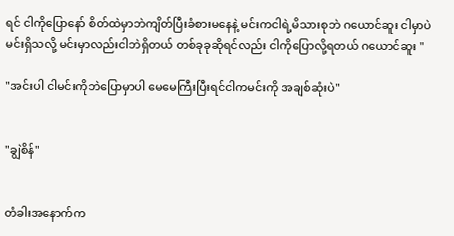ရင် ငါကိုပြောနော် စိတ်ထဲမှာဘဲကျိတ်ပြီးခံစားမနေနဲ့ မင်းကငါရဲ့မိသားစုဘဲ ဂယောင်ဆူး ငါမှာပဲမင်းရှိသလို့ မင်းမှာလည်းငါဘဲရှိတယ် တစ်ခုခုဆိုရင်လည်း ငါကိုပြောလို့ရတယ် ဂယောင်ဆူး "

"အင်းပါ ငါမင်းကိုဘဲပြောမှာပါ မေမေကြီးပြီးရင်ငါကမင်းကို အချစ်ဆုံးပဲ"


"ချွဲစိန်"


တံခါးအနောက်က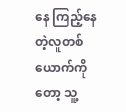နေ ကြည့်နေတဲ့လူတစ်ယောက်ကိုတော့ သူ့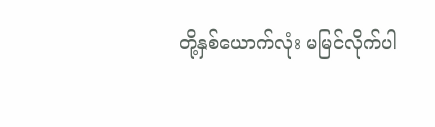တို့နှစ်ယောက်လုံး မမြင်လိုက်ပါ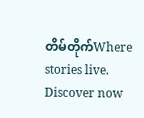တိမ်တိုက်Where stories live. Discover now